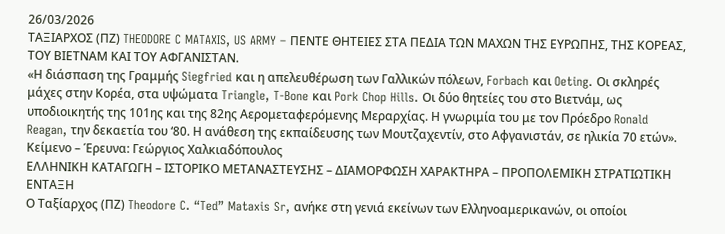26/03/2026
ΤΑΞΙΑΡΧΟΣ (ΠΖ) THEODORE C MATAXIS, US ARMY – ΠΕΝΤΕ ΘΗΤΕΙΕΣ ΣΤΑ ΠΕΔΙΑ ΤΩΝ ΜΑΧΩΝ ΤΗΣ ΕΥΡΩΠΗΣ, ΤΗΣ ΚΟΡΕΑΣ, ΤΟΥ ΒΙΕΤΝΑΜ ΚΑΙ ΤΟΥ ΑΦΓΑΝΙΣΤΑΝ.
«Η διάσπαση της Γραμμής Siegfried και η απελευθέρωση των Γαλλικών πόλεων, Forbach και Oeting. Οι σκληρές μάχες στην Κορέα, στα υψώματα Triangle, T-Bone και Pork Chop Hills. Οι δύο θητείες του στο Βιετνάμ, ως υποδιοικητής της 101ης και της 82ης Αερομεταφερόμενης Μεραρχίας. Η γνωριμία του με τον Πρόεδρο Ronald Reagan, την δεκαετία του ‘80. Η ανάθεση της εκπαίδευσης των Μουτζαχεντίν, στο Αφγανιστάν, σε ηλικία 70 ετών».
Κείμενο – Έρευνα: Γεώργιος Χαλκιαδόπουλος
ΕΛΛΗΝΙΚΗ ΚΑΤΑΓΩΓΗ – ΙΣΤΟΡΙΚΟ ΜΕΤΑΝΑΣΤΕΥΣΗΣ – ΔΙΑΜΟΡΦΩΣΗ ΧΑΡΑΚΤΗΡΑ – ΠΡΟΠΟΛΕΜΙΚΗ ΣΤΡΑΤΙΩΤΙΚΗ ΕΝΤΑΞΗ
Ο Ταξίαρχος (ΠΖ) Theodore C. “Ted” Mataxis Sr, ανήκε στη γενιά εκείνων των Ελληνοαμερικανών, οι οποίοι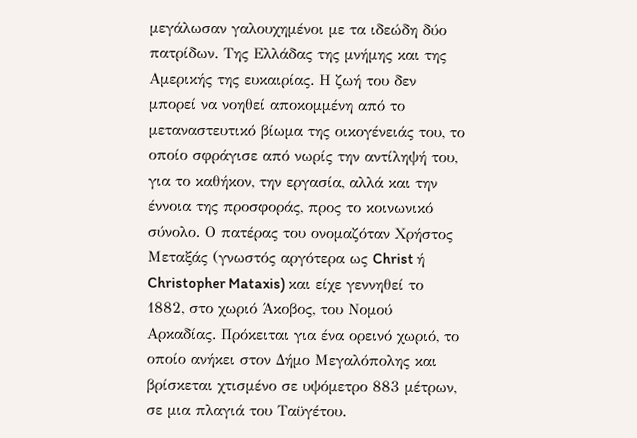μεγάλωσαν γαλουχημένοι με τα ιδεώδη δύο πατρίδων. Της Ελλάδας της μνήμης και της Αμερικής της ευκαιρίας. Η ζωή του δεν μπορεί να νοηθεί αποκομμένη από το μεταναστευτικό βίωμα της οικογένειάς του, το οποίο σφράγισε από νωρίς την αντίληψή του, για το καθήκον, την εργασία, αλλά και την έννοια της προσφοράς, προς το κοινωνικό σύνολο. Ο πατέρας του ονομαζόταν Χρήστος Μεταξάς (γνωστός αργότερα ως Christ ή Christopher Mataxis) και είχε γεννηθεί το 1882, στο χωριό Άκοβος, του Νομού Αρκαδίας. Πρόκειται για ένα ορεινό χωριό, το οποίο ανήκει στον Δήμο Μεγαλόπολης και βρίσκεται χτισμένο σε υψόμετρο 883 μέτρων, σε μια πλαγιά του Ταϋγέτου.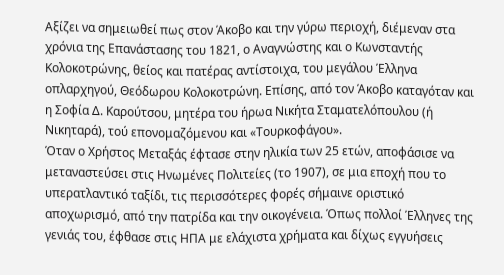Αξίζει να σημειωθεί πως στον Άκοβο και την γύρω περιοχή, διέμεναν στα χρόνια της Επανάστασης του 1821, ο Αναγνώστης και ο Κωνσταντής Κολοκοτρώνης, θείος και πατέρας αντίστοιχα, του μεγάλου Έλληνα οπλαρχηγού, Θεόδωρου Κολοκοτρώνη. Επίσης, από τον Άκοβο καταγόταν και η Σοφία Δ. Καρούτσου, μητέρα του ήρωα Νικήτα Σταματελόπουλου (ή Νικηταρά), τού επονομαζόμενου και «Τουρκοφάγου».
Όταν ο Χρήστος Μεταξάς έφτασε στην ηλικία των 25 ετών, αποφάσισε να μεταναστεύσει στις Ηνωμένες Πολιτείες (το 1907), σε μια εποχή που το υπερατλαντικό ταξίδι, τις περισσότερες φορές σήμαινε οριστικό αποχωρισμό, από την πατρίδα και την οικογένεια. Όπως πολλοί Έλληνες της γενιάς του, έφθασε στις ΗΠΑ με ελάχιστα χρήματα και δίχως εγγυήσεις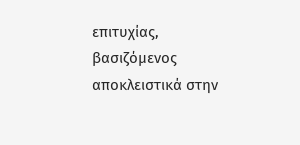επιτυχίας, βασιζόμενος αποκλειστικά στην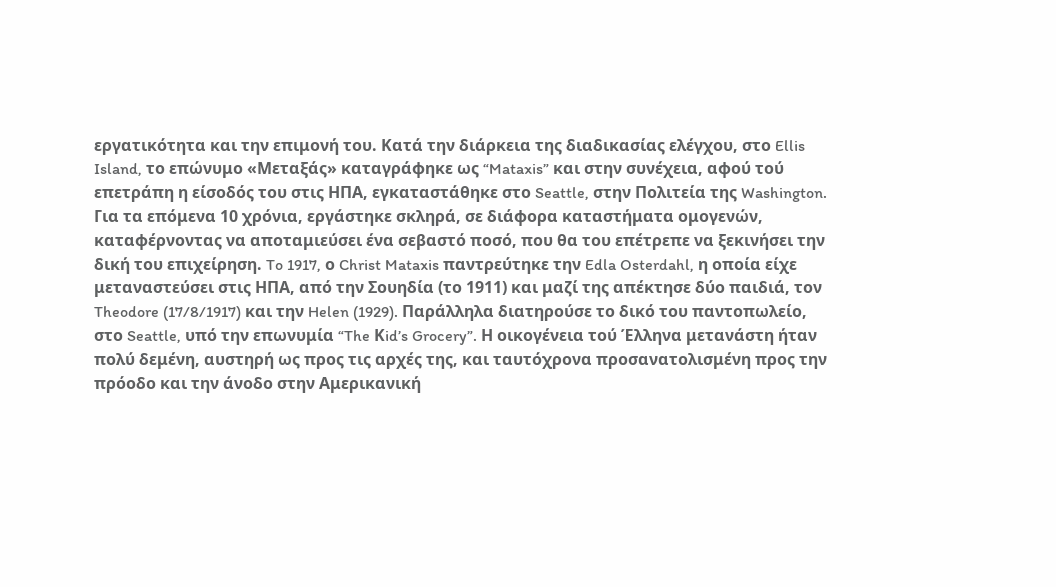εργατικότητα και την επιμονή του. Κατά την διάρκεια της διαδικασίας ελέγχου, στο Ellis Island, το επώνυμο «Μεταξάς» καταγράφηκε ως “Mataxis” και στην συνέχεια, αφού τού επετράπη η είσοδός του στις ΗΠΑ, εγκαταστάθηκε στο Seattle, στην Πολιτεία της Washington. Για τα επόμενα 10 χρόνια, εργάστηκε σκληρά, σε διάφορα καταστήματα ομογενών, καταφέρνοντας να αποταμιεύσει ένα σεβαστό ποσό, που θα του επέτρεπε να ξεκινήσει την δική του επιχείρηση. To 1917, ο Christ Mataxis παντρεύτηκε την Edla Osterdahl, η οποία είχε μεταναστεύσει στις ΗΠΑ, από την Σουηδία (το 1911) και μαζί της απέκτησε δύο παιδιά, τον Theodore (17/8/1917) και την Helen (1929). Παράλληλα διατηρούσε το δικό του παντοπωλείο, στο Seattle, υπό την επωνυμία “The Κid’s Grocery”. Η οικογένεια τού Έλληνα μετανάστη ήταν πολύ δεμένη, αυστηρή ως προς τις αρχές της, και ταυτόχρονα προσανατολισμένη προς την πρόοδο και την άνοδο στην Αμερικανική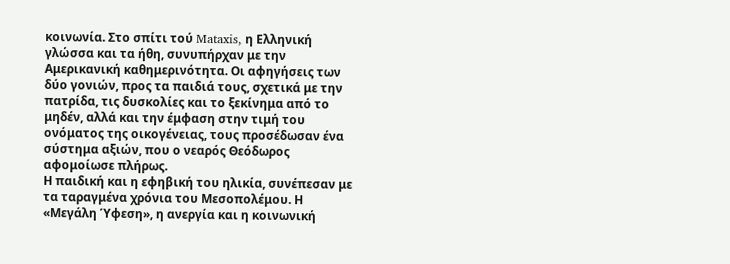κοινωνία. Στο σπίτι τού Mataxis, η Ελληνική γλώσσα και τα ήθη, συνυπήρχαν με την Αμερικανική καθημερινότητα. Οι αφηγήσεις των δύο γονιών, προς τα παιδιά τους, σχετικά με την πατρίδα, τις δυσκολίες και το ξεκίνημα από το μηδέν, αλλά και την έμφαση στην τιμή του ονόματος της οικογένειας, τους προσέδωσαν ένα σύστημα αξιών, που ο νεαρός Θεόδωρος αφομοίωσε πλήρως.
Η παιδική και η εφηβική του ηλικία, συνέπεσαν με τα ταραγμένα χρόνια του Μεσοπολέμου. Η «Μεγάλη Ύφεση», η ανεργία και η κοινωνική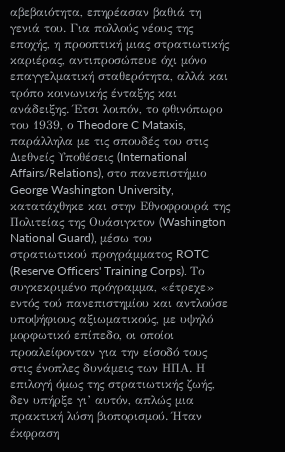αβεβαιότητα, επηρέασαν βαθιά τη γενιά του. Για πολλούς νέους της εποχής, η προοπτική μιας στρατιωτικής καριέρας, αντιπροσώπευε όχι μόνο επαγγελματική σταθερότητα, αλλά και τρόπο κοινωνικής ένταξης και ανάδειξης. Έτσι λοιπόν, το φθινόπωρο του 1939, ο Theodore C Mataxis, παράλληλα με τις σπουδές του στις Διεθνείς Υποθέσεις (International Affairs/Relations), στο πανεπιστήμιο George Washington University, κατατάχθηκε και στην Εθνοφρουρά της Πολιτείας της Ουάσιγκτον (Washington National Guard), μέσω του στρατιωτικού προγράμματος ROTC (Reserve Officers' Training Corps). Το συγκεκριμένο πρόγραμμα, «έτρεχε» εντός τού πανεπιστημίου και αντλούσε υποψήφιους αξιωματικούς, με υψηλό μορφωτικό επίπεδο, οι οποίοι προαλείφονταν για την είσοδό τους στις ένοπλες δυνάμεις των ΗΠΑ. Η επιλογή όμως της στρατιωτικής ζωής, δεν υπήρξε γι’ αυτόν, απλώς μια πρακτική λύση βιοπορισμού. Ήταν έκφραση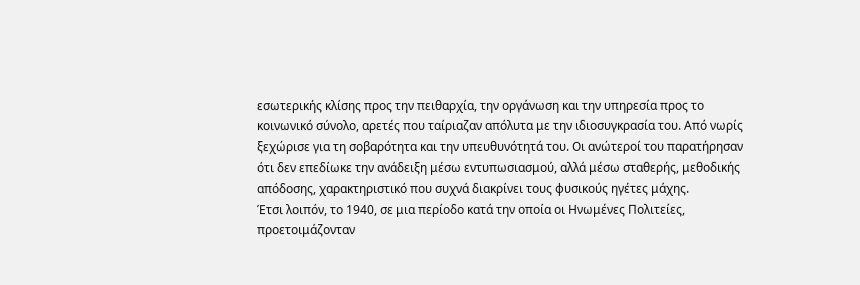εσωτερικής κλίσης προς την πειθαρχία, την οργάνωση και την υπηρεσία προς το κοινωνικό σύνολο, αρετές που ταίριαζαν απόλυτα με την ιδιοσυγκρασία του. Από νωρίς ξεχώρισε για τη σοβαρότητα και την υπευθυνότητά του. Οι ανώτεροί του παρατήρησαν ότι δεν επεδίωκε την ανάδειξη μέσω εντυπωσιασμού, αλλά μέσω σταθερής, μεθοδικής απόδοσης, χαρακτηριστικό που συχνά διακρίνει τους φυσικούς ηγέτες μάχης.
Έτσι λοιπόν, το 1940, σε μια περίοδο κατά την οποία οι Ηνωμένες Πολιτείες, προετοιμάζονταν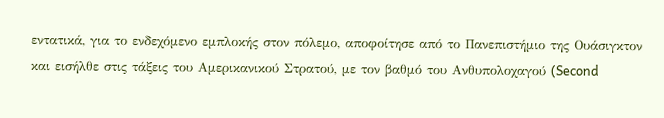εντατικά, για το ενδεχόμενο εμπλοκής στον πόλεμο, αποφοίτησε από το Πανεπιστήμιο της Ουάσιγκτον και εισήλθε στις τάξεις του Αμερικανικού Στρατού, με τον βαθμό του Ανθυπολοχαγού (Second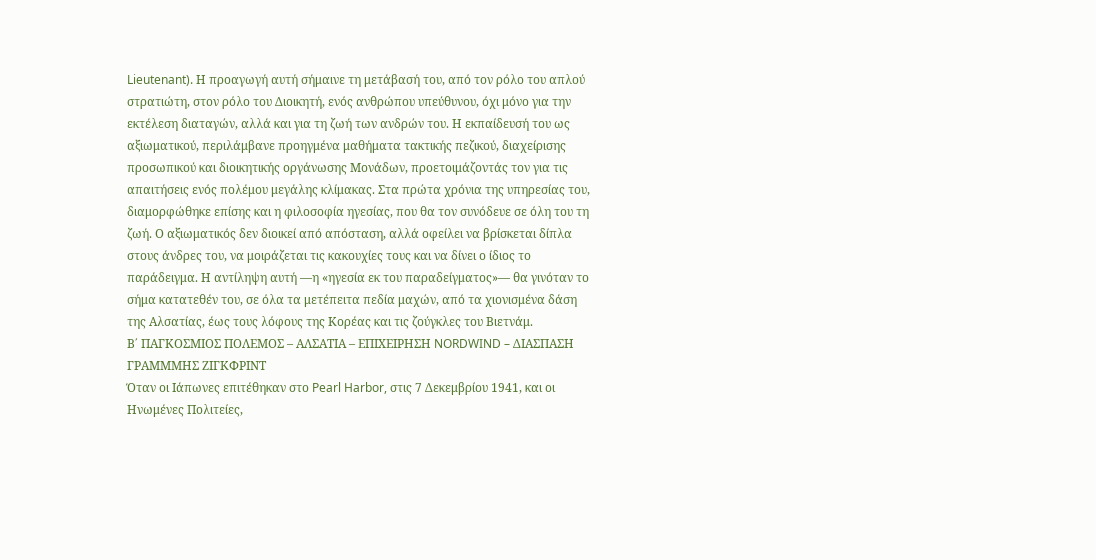Lieutenant). Η προαγωγή αυτή σήμαινε τη μετάβασή του, από τον ρόλο του απλού στρατιώτη, στον ρόλο του Διοικητή, ενός ανθρώπου υπεύθυνου, όχι μόνο για την εκτέλεση διαταγών, αλλά και για τη ζωή των ανδρών του. Η εκπαίδευσή του ως αξιωματικού, περιλάμβανε προηγμένα μαθήματα τακτικής πεζικού, διαχείρισης προσωπικού και διοικητικής οργάνωσης Μονάδων, προετοιμάζοντάς τον για τις απαιτήσεις ενός πολέμου μεγάλης κλίμακας. Στα πρώτα χρόνια της υπηρεσίας του, διαμορφώθηκε επίσης και η φιλοσοφία ηγεσίας, που θα τον συνόδευε σε όλη του τη ζωή. Ο αξιωματικός δεν διοικεί από απόσταση, αλλά οφείλει να βρίσκεται δίπλα στους άνδρες του, να μοιράζεται τις κακουχίες τους και να δίνει ο ίδιος το παράδειγμα. Η αντίληψη αυτή —η «ηγεσία εκ του παραδείγματος»— θα γινόταν το σήμα κατατεθέν του, σε όλα τα μετέπειτα πεδία μαχών, από τα χιονισμένα δάση της Αλσατίας, έως τους λόφους της Κορέας και τις ζούγκλες του Βιετνάμ.
Β΄ ΠΑΓΚΟΣΜΙΟΣ ΠΟΛΕΜΟΣ – ΑΛΣΑΤΙΑ – ΕΠΙΧΕΙΡΗΣΗ NORDWIND – ΔΙΑΣΠΑΣΗ ΓΡΑΜΜΜΗΣ ΖΙΓΚΦΡΙΝΤ
Όταν οι Ιάπωνες επιτέθηκαν στο Pearl Harbor, στις 7 Δεκεμβρίου 1941, και οι Ηνωμένες Πολιτείες,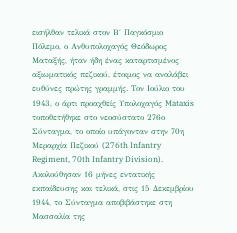εισήλθαν τελικά στον Β΄ Παγκόσμιο Πόλεμο, ο Ανθυπολοχαγός Θεόδωρος Ματαξής, ήταν ήδη ένας καταρτισμένος αξιωματικός πεζικού, έτοιμος να αναλάβει ευθύνες πρώτης γραμμής. Τον Ιούλιο του 1943, ο άρτι προαχθείς Υπολοχαγός Mataxis τοποθετήθηκε στο νεοσύστατο 276ο Σύνταγμα, το οποίο υπάγονταν στην 70η Μεραρχία Πεζικού (276th Infantry Regiment, 70th Infantry Division). Ακολούθησαν 16 μήνες εντατικής εκπαίδευσης και τελικά, στις 15 Δεκεμβρίου 1944, το Σύνταγμα αποβιβάστηκε στη Μασσαλία της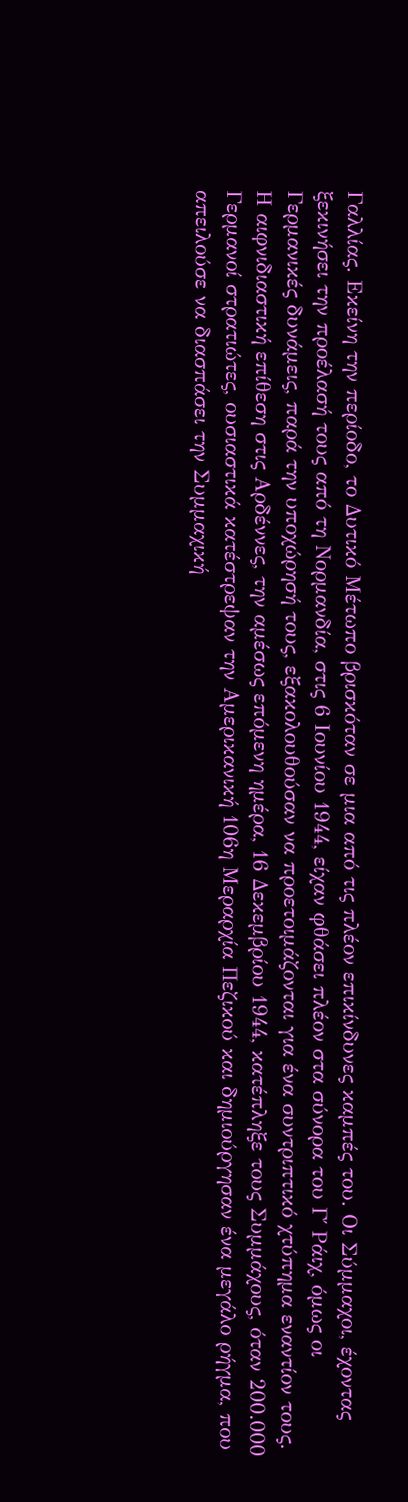Γαλλίας. Εκείνη την περίοδο, το Δυτικό Μέτωπο βρισκόταν σε μια από τις πλέον επικίνδυνες καμπές του. Οι Σύμμαχοι, έχοντας ξεκινήσει την προέλασή τους από τη Νορμανδία, στις 6 Ιουνίου 1944, είχαν φθάσει πλέον στα σύνορα του Γ΄ Ράιχ, όμως οι Γερμανικές δυνάμεις, παρά την υποχώρησή τους, εξακολουθούσαν να προετοιμάζονται για ένα συντριπτικό χτύπημα εναντίον τους. Η αιφνιδιαστική επίθεση στις Αρδέννες, την αμέσως επόμενη ημέρα, 16 Δεκεμβρίου 1944, κατέπληξε τους Συμμάχους, όταν 200.000 Γερμανοί στρατιώτες, ουσιαστικά κατέστρεψαν την Αμερικανική 106η Μεραρχία Πεζικού και δημιούργησαν ένα μεγάλο ρήγμα, που απειλούσε να διασπάσει την Συμμαχική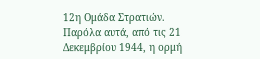12η Ομάδα Στρατιών. Παρόλα αυτά, από τις 21 Δεκεμβρίου 1944, η ορμή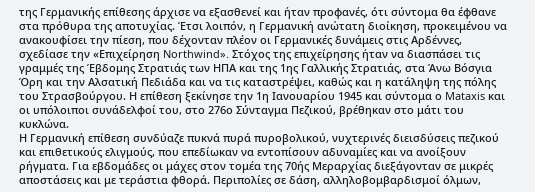της Γερμανικής επίθεσης άρχισε να εξασθενεί και ήταν προφανές, ότι σύντομα θα έφθανε στα πρόθυρα της αποτυχίας. Έτσι λοιπόν, η Γερμανική ανώτατη διοίκηση, προκειμένου να ανακουφίσει την πίεση, που δέχονταν πλέον οι Γερμανικές δυνάμεις στις Αρδέννες, σχεδίασε την «Επιχείρηση Northwind». Στόχος της επιχείρησης ήταν να διασπάσει τις γραμμές της Έβδομης Στρατιάς των ΗΠΑ και της 1ης Γαλλικής Στρατιάς, στα Άνω Βόσγια Όρη και την Αλσατική Πεδιάδα και να τις καταστρέψει, καθώς και η κατάληψη της πόλης του Στρασβούργου. Η επίθεση ξεκίνησε την 1η Ιανουαρίου 1945 και σύντομα ο Mataxis και οι υπόλοιποι συνάδελφοί του, στο 276ο Σύνταγμα Πεζικού, βρέθηκαν στο μάτι του κυκλώνα.
Η Γερμανική επίθεση συνδύαζε πυκνά πυρά πυροβολικού, νυχτερινές διεισδύσεις πεζικού και επιθετικούς ελιγμούς, που επεδίωκαν να εντοπίσουν αδυναμίες και να ανοίξουν ρήγματα. Για εβδομάδες οι μάχες στον τομέα της 70ής Μεραρχίας διεξάγονταν σε μικρές αποστάσεις και με τεράστια φθορά. Περιπολίες σε δάση, αλληλοβομβαρδισμοί όλμων,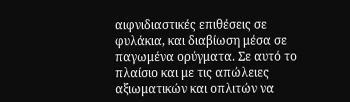αιφνιδιαστικές επιθέσεις σε φυλάκια, και διαβίωση μέσα σε παγωμένα ορύγματα. Σε αυτό το πλαίσιο και με τις απώλειες αξιωματικών και οπλιτών να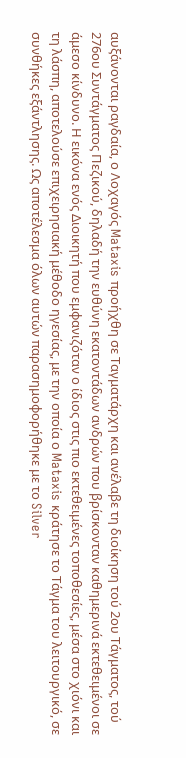αυξάνονται ραγδαία, ο Λοχαγός Mataxis προήχθη σε Ταγματάρχη και ανέλαβε τη διοίκηση τού 2ου Τάγματος, τού 276ου Συντάγματος Πεζικού, δηλαδή την ευθύνη εκατοντάδων ανδρών που βρίσκονταν καθημερινά εκτεθειμένοι σε άμεσο κίνδυνο. Η εικόνα ενός Διοικητή που εμφανιζόταν ο ίδιος στις πιο εκτεθειμένες τοποθεσίες, μέσα στο χιόνι και τη λάσπη, αποτελούσε επιχειρησιακή μέθοδο ηγεσίας, με την οποία ο Mataxis κράτησε το Τάγμα του λειτουργικό, σε συνθήκες εξάντλησης. Ως αποτέλεσμα όλων αυτών παρασημοφορήθηκε με το Silver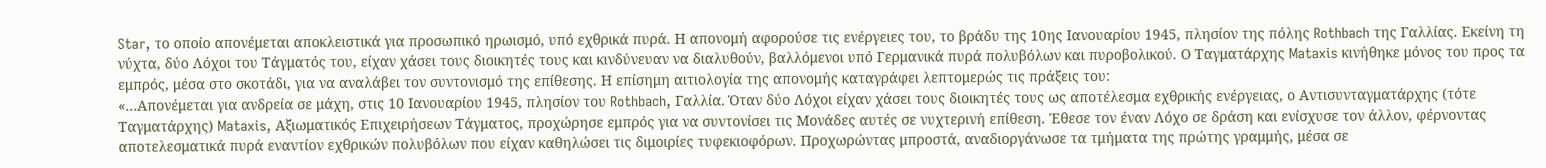Star, το οποίο απονέμεται αποκλειστικά για προσωπικό ηρωισμό, υπό εχθρικά πυρά. Η απονομή αφορούσε τις ενέργειες του, το βράδυ της 10ης Ιανουαρίου 1945, πλησίον της πόλης Rothbach της Γαλλίας. Εκείνη τη νύχτα, δύο Λόχοι του Τάγματός του, είχαν χάσει τους διοικητές τους και κινδύνευαν να διαλυθούν, βαλλόμενοι υπό Γερμανικά πυρά πολυβόλων και πυροβολικού. Ο Ταγματάρχης Mataxis κινήθηκε μόνος του προς τα εμπρός, μέσα στο σκοτάδι, για να αναλάβει τον συντονισμό της επίθεσης. Η επίσημη αιτιολογία της απονομής καταγράφει λεπτομερώς τις πράξεις του:
«…Απονέμεται για ανδρεία σε μάχη, στις 10 Ιανουαρίου 1945, πλησίον του Rothbach, Γαλλία. Όταν δύο Λόχοι είχαν χάσει τους διοικητές τους ως αποτέλεσμα εχθρικής ενέργειας, ο Αντισυνταγματάρχης (τότε Ταγματάρχης) Mataxis, Αξιωματικός Επιχειρήσεων Τάγματος, προχώρησε εμπρός για να συντονίσει τις Μονάδες αυτές σε νυχτερινή επίθεση. Έθεσε τον έναν Λόχο σε δράση και ενίσχυσε τον άλλον, φέρνοντας αποτελεσματικά πυρά εναντίον εχθρικών πολυβόλων που είχαν καθηλώσει τις διμοιρίες τυφεκιοφόρων. Προχωρώντας μπροστά, αναδιοργάνωσε τα τμήματα της πρώτης γραμμής, μέσα σε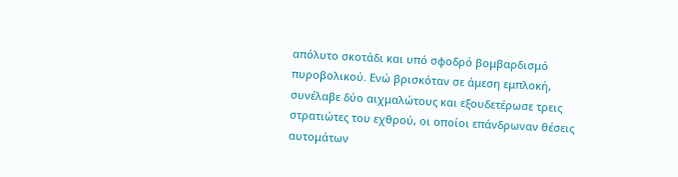απόλυτο σκοτάδι και υπό σφοδρό βομβαρδισμό πυροβολικού. Ενώ βρισκόταν σε άμεση εμπλοκή, συνέλαβε δύο αιχμαλώτους και εξουδετέρωσε τρεις στρατιώτες του εχθρού, οι οποίοι επάνδρωναν θέσεις αυτομάτων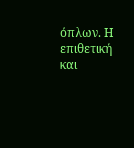όπλων. Η επιθετική και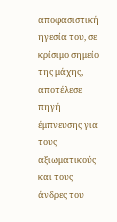αποφασιστική ηγεσία του, σε κρίσιμο σημείο της μάχης, αποτέλεσε πηγή έμπνευσης για τους αξιωματικούς και τους άνδρες του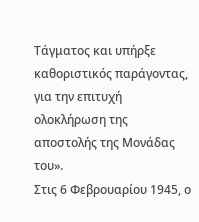Τάγματος και υπήρξε καθοριστικός παράγοντας, για την επιτυχή ολοκλήρωση της αποστολής της Μονάδας του».
Στις 6 Φεβρουαρίου 1945, ο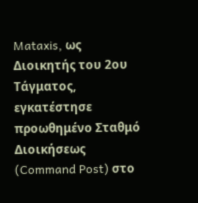Mataxis, ως Διοικητής του 2ου Τάγματος, εγκατέστησε προωθημένο Σταθμό Διοικήσεως (Command Post) στο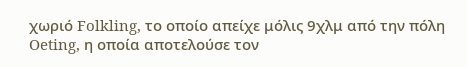χωριό Folkling, το οποίο απείχε μόλις 9χλμ από την πόλη Oeting, η οποία αποτελούσε τον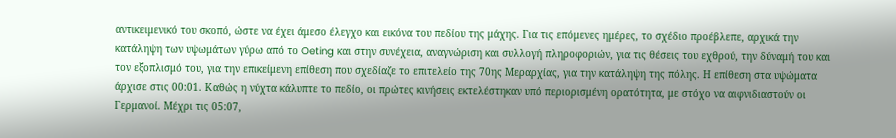αντικειμενικό του σκοπό, ώστε να έχει άμεσο έλεγχο και εικόνα του πεδίου της μάχης. Για τις επόμενες ημέρες, το σχέδιο προέβλεπε, αρχικά την κατάληψη των υψωμάτων γύρω από το Oeting και στην συνέχεια, αναγνώριση και συλλογή πληροφοριών, για τις θέσεις του εχθρού, την δύναμή του και τον εξοπλισμό του, για την επικείμενη επίθεση που σχεδίαζε το επιτελείο της 70ης Μεραρχίας, για την κατάληψη της πόλης. Η επίθεση στα υψώματα άρχισε στις 00:01. Καθώς η νύχτα κάλυπτε το πεδίο, οι πρώτες κινήσεις εκτελέστηκαν υπό περιορισμένη ορατότητα, με στόχο να αιφνιδιαστούν οι Γερμανοί. Μέχρι τις 05:07,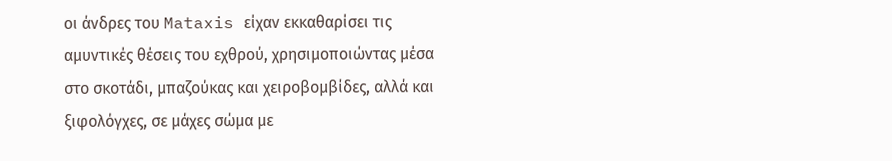οι άνδρες του Mataxis είχαν εκκαθαρίσει τις αμυντικές θέσεις του εχθρού, χρησιμοποιώντας μέσα στο σκοτάδι, μπαζούκας και χειροβομβίδες, αλλά και ξιφολόγχες, σε μάχες σώμα με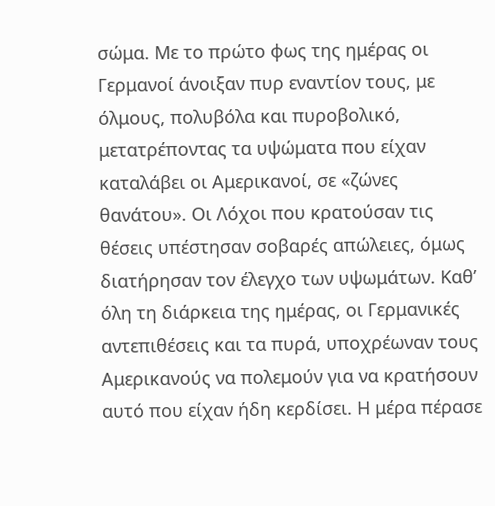σώμα. Με το πρώτο φως της ημέρας οι Γερμανοί άνοιξαν πυρ εναντίον τους, με όλμους, πολυβόλα και πυροβολικό, μετατρέποντας τα υψώματα που είχαν καταλάβει οι Αμερικανοί, σε «ζώνες θανάτου». Οι Λόχοι που κρατούσαν τις θέσεις υπέστησαν σοβαρές απώλειες, όμως διατήρησαν τον έλεγχο των υψωμάτων. Καθ’ όλη τη διάρκεια της ημέρας, οι Γερμανικές αντεπιθέσεις και τα πυρά, υποχρέωναν τους Αμερικανούς να πολεμούν για να κρατήσουν αυτό που είχαν ήδη κερδίσει. Η μέρα πέρασε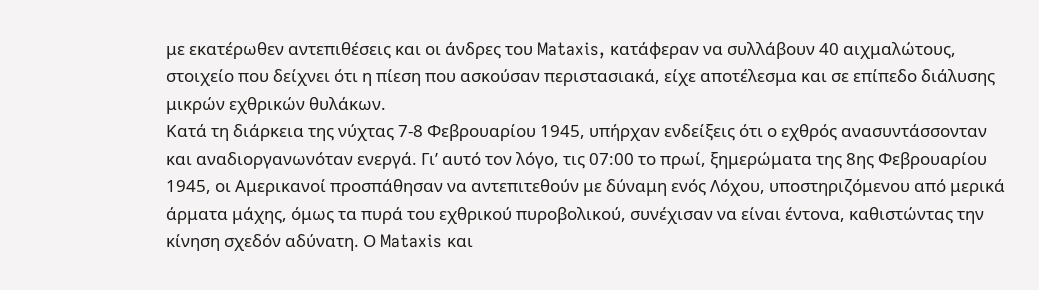με εκατέρωθεν αντεπιθέσεις και οι άνδρες του Mataxis, κατάφεραν να συλλάβουν 40 αιχμαλώτους, στοιχείο που δείχνει ότι η πίεση που ασκούσαν περιστασιακά, είχε αποτέλεσμα και σε επίπεδο διάλυσης μικρών εχθρικών θυλάκων.
Κατά τη διάρκεια της νύχτας 7-8 Φεβρουαρίου 1945, υπήρχαν ενδείξεις ότι ο εχθρός ανασυντάσσονταν και αναδιοργανωνόταν ενεργά. Γι’ αυτό τον λόγο, τις 07:00 το πρωί, ξημερώματα της 8ης Φεβρουαρίου 1945, οι Αμερικανοί προσπάθησαν να αντεπιτεθούν με δύναμη ενός Λόχου, υποστηριζόμενου από μερικά άρματα μάχης, όμως τα πυρά του εχθρικού πυροβολικού, συνέχισαν να είναι έντονα, καθιστώντας την κίνηση σχεδόν αδύνατη. Ο Mataxis και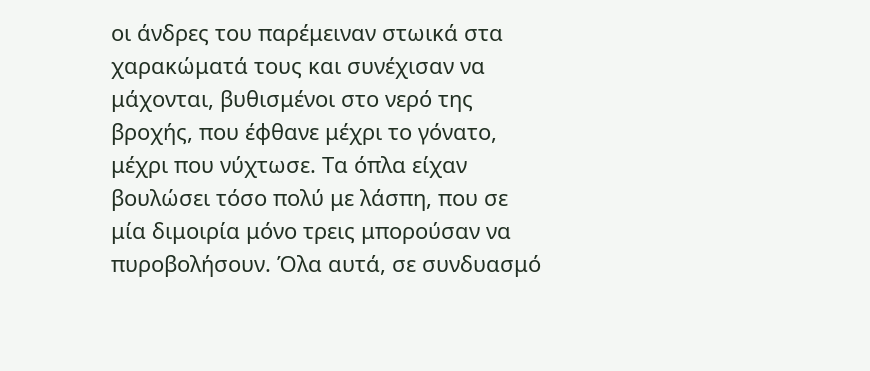οι άνδρες του παρέμειναν στωικά στα χαρακώματά τους και συνέχισαν να μάχονται, βυθισμένοι στο νερό της βροχής, που έφθανε μέχρι το γόνατο, μέχρι που νύχτωσε. Τα όπλα είχαν βουλώσει τόσο πολύ με λάσπη, που σε μία διμοιρία μόνο τρεις μπορούσαν να πυροβολήσουν. Όλα αυτά, σε συνδυασμό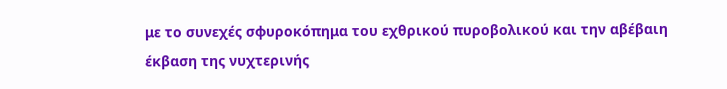με το συνεχές σφυροκόπημα του εχθρικού πυροβολικού και την αβέβαιη έκβαση της νυχτερινής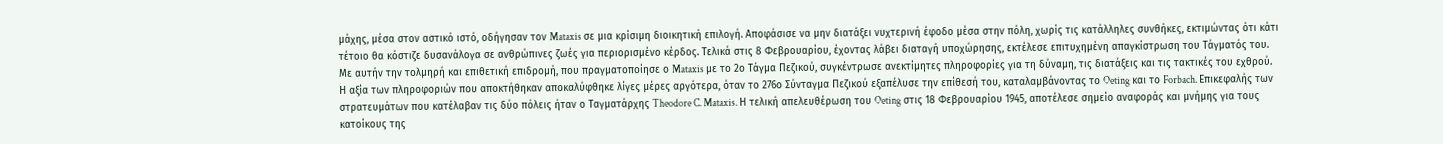μάχης, μέσα στον αστικό ιστό, οδήγησαν τον Mataxis σε μια κρίσιμη διοικητική επιλογή. Αποφάσισε να μην διατάξει νυχτερινή έφοδο μέσα στην πόλη, χωρίς τις κατάλληλες συνθήκες, εκτιμώντας ότι κάτι τέτοιο θα κόστιζε δυσανάλογα σε ανθρώπινες ζωές για περιορισμένο κέρδος. Τελικά στις 8 Φεβρουαρίου, έχοντας λάβει διαταγή υποχώρησης, εκτέλεσε επιτυχημένη απαγκίστρωση του Τάγματός του. Με αυτήν την τολμηρή και επιθετική επιδρομή, που πραγματοποίησε ο Mataxis με το 2ο Τάγμα Πεζικού, συγκέντρωσε ανεκτίμητες πληροφορίες για τη δύναμη, τις διατάξεις και τις τακτικές του εχθρού. Η αξία των πληροφοριών που αποκτήθηκαν αποκαλύφθηκε λίγες μέρες αργότερα, όταν το 276ο Σύνταγμα Πεζικού εξαπέλυσε την επίθεσή του, καταλαμβάνοντας το Oeting και το Forbach. Επικεφαλής των στρατευμάτων που κατέλαβαν τις δύο πόλεις ήταν ο Ταγματάρχης Theodore C. Mataxis. Η τελική απελευθέρωση του Oeting στις 18 Φεβρουαρίου 1945, αποτέλεσε σημείο αναφοράς και μνήμης για τους κατοίκους της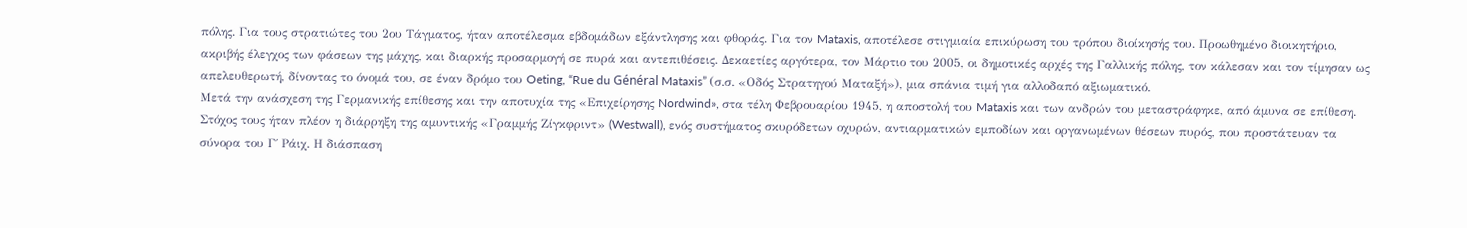πόλης. Για τους στρατιώτες του 2ου Τάγματος, ήταν αποτέλεσμα εβδομάδων εξάντλησης και φθοράς. Για τον Mataxis, αποτέλεσε στιγμιαία επικύρωση του τρόπου διοίκησής του. Προωθημένο διοικητήριο, ακριβής έλεγχος των φάσεων της μάχης, και διαρκής προσαρμογή σε πυρά και αντεπιθέσεις. Δεκαετίες αργότερα, τον Μάρτιο του 2005, οι δημοτικές αρχές της Γαλλικής πόλης, τον κάλεσαν και τον τίμησαν ως απελευθερωτή, δίνοντας το όνομά του, σε έναν δρόμο του Oeting, “Rue du Général Mataxis” (σ.σ. «Οδός Στρατηγού Ματαξή»), μια σπάνια τιμή για αλλοδαπό αξιωματικό.
Μετά την ανάσχεση της Γερμανικής επίθεσης και την αποτυχία της «Επιχείρησης Nordwind», στα τέλη Φεβρουαρίου 1945, η αποστολή του Mataxis και των ανδρών του μεταστράφηκε, από άμυνα σε επίθεση. Στόχος τους ήταν πλέον η διάρρηξη της αμυντικής «Γραμμής Ζίγκφριντ» (Westwall), ενός συστήματος σκυρόδετων οχυρών, αντιαρματικών εμποδίων και οργανωμένων θέσεων πυρός, που προστάτευαν τα σύνορα του Γ΄ Ράιχ. Η διάσπαση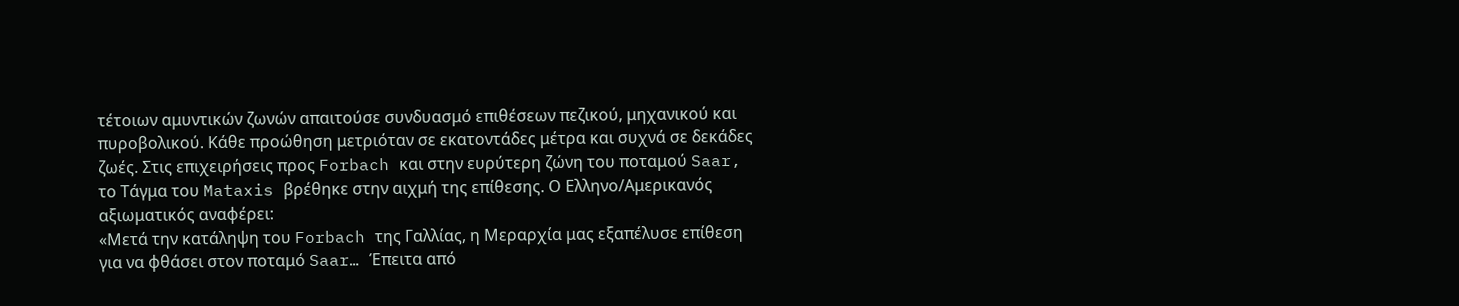τέτοιων αμυντικών ζωνών απαιτούσε συνδυασμό επιθέσεων πεζικού, μηχανικού και πυροβολικού. Κάθε προώθηση μετριόταν σε εκατοντάδες μέτρα και συχνά σε δεκάδες ζωές. Στις επιχειρήσεις προς Forbach και στην ευρύτερη ζώνη του ποταμού Saar, το Τάγμα του Mataxis βρέθηκε στην αιχμή της επίθεσης. Ο Ελληνο/Αμερικανός αξιωματικός αναφέρει:
«Μετά την κατάληψη του Forbach της Γαλλίας, η Μεραρχία μας εξαπέλυσε επίθεση για να φθάσει στον ποταμό Saar… Έπειτα από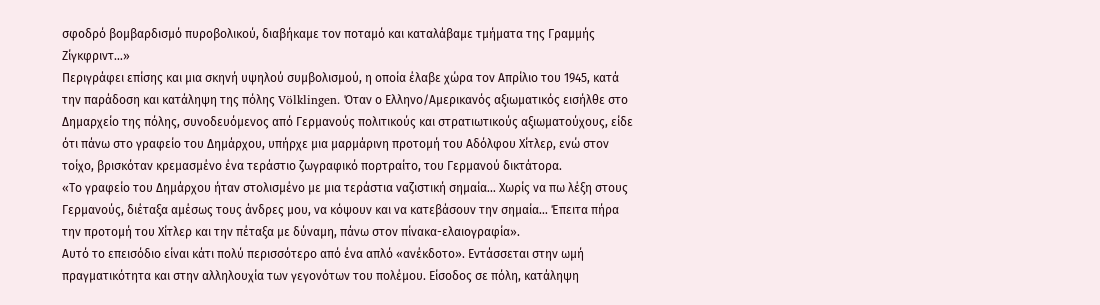σφοδρό βομβαρδισμό πυροβολικού, διαβήκαμε τον ποταμό και καταλάβαμε τμήματα της Γραμμής Ζίγκφριντ…»
Περιγράφει επίσης και μια σκηνή υψηλού συμβολισμού, η οποία έλαβε χώρα τον Απρίλιο του 1945, κατά την παράδοση και κατάληψη της πόλης Völklingen. Όταν ο Ελληνο/Αμερικανός αξιωματικός εισήλθε στο Δημαρχείο της πόλης, συνοδευόμενος από Γερμανούς πολιτικούς και στρατιωτικούς αξιωματούχους, είδε ότι πάνω στο γραφείο του Δημάρχου, υπήρχε μια μαρμάρινη προτομή του Αδόλφου Χίτλερ, ενώ στον τοίχο, βρισκόταν κρεμασμένο ένα τεράστιο ζωγραφικό πορτραίτο, του Γερμανού δικτάτορα.
«Το γραφείο του Δημάρχου ήταν στολισμένο με μια τεράστια ναζιστική σημαία… Χωρίς να πω λέξη στους Γερμανούς, διέταξα αμέσως τους άνδρες μου, να κόψουν και να κατεβάσουν την σημαία… Έπειτα πήρα την προτομή του Χίτλερ και την πέταξα με δύναμη, πάνω στον πίνακα-ελαιογραφία».
Αυτό το επεισόδιο είναι κάτι πολύ περισσότερο από ένα απλό «ανέκδοτο». Εντάσσεται στην ωμή πραγματικότητα και στην αλληλουχία των γεγονότων του πολέμου. Είσοδος σε πόλη, κατάληψη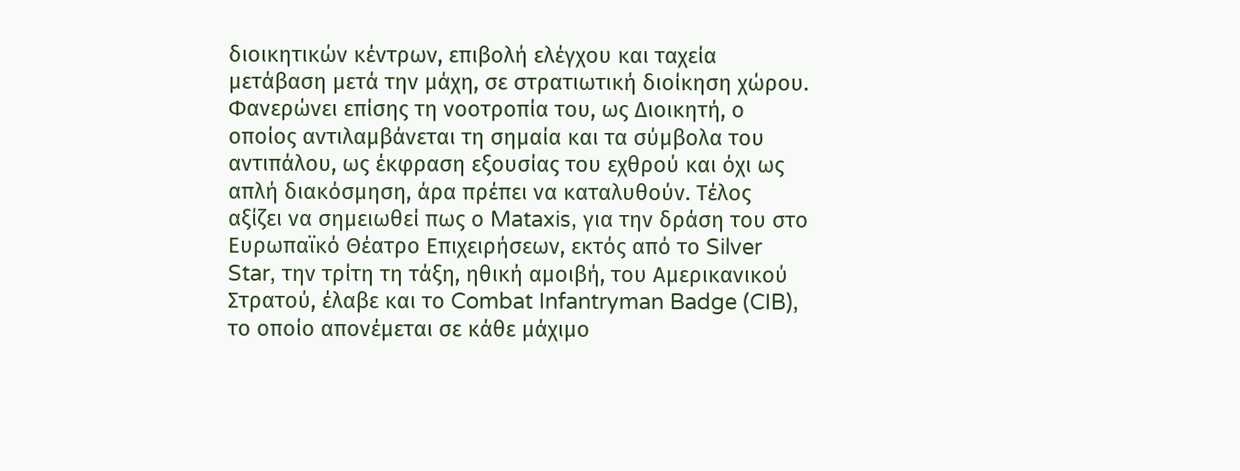διοικητικών κέντρων, επιβολή ελέγχου και ταχεία μετάβαση μετά την μάχη, σε στρατιωτική διοίκηση χώρου. Φανερώνει επίσης τη νοοτροπία του, ως Διοικητή, ο οποίος αντιλαμβάνεται τη σημαία και τα σύμβολα του αντιπάλου, ως έκφραση εξουσίας του εχθρού και όχι ως απλή διακόσμηση, άρα πρέπει να καταλυθούν. Τέλος αξίζει να σημειωθεί πως ο Mataxis, για την δράση του στο Ευρωπαϊκό Θέατρο Επιχειρήσεων, εκτός από το Silver Star, την τρίτη τη τάξη, ηθική αμοιβή, του Αμερικανικού Στρατού, έλαβε και το Combat Infantryman Badge (CIB), το οποίο απονέμεται σε κάθε μάχιμο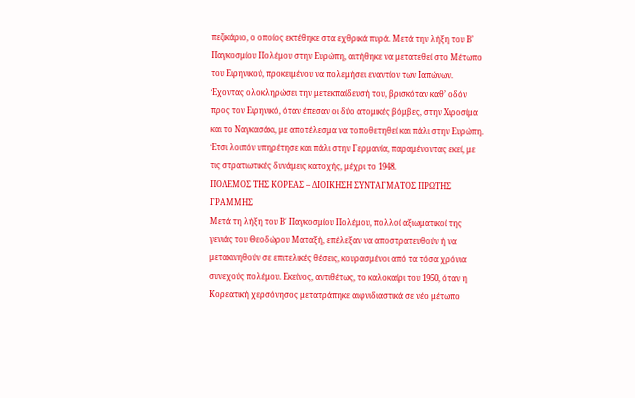πεζικάριο, ο οποίος εκτέθηκε στα εχθρικά πυρά. Μετά την λήξη του Β’ Παγκοσμίου Πολέμου στην Ευρώπη, αιτήθηκε να μετατεθεί στο Μέτωπο του Ειρηνικού, προκειμένου να πολεμήσει εναντίον των Ιαπώνων. Έχοντας ολοκληρώσει την μετεκπαίδευσή του, βρισκόταν καθ’ οδόν προς τον Ειρηνικό, όταν έπεσαν οι δύο ατομικές βόμβες, στην Χιροσίμα και το Ναγκασάκι, με αποτέλεσμα να τοποθετηθεί και πάλι στην Ευρώπη. Έτσι λοιπόν υπηρέτησε και πάλι στην Γερμανία, παραμένοντας εκεί, με τις στρατιωτικές δυνάμεις κατοχής, μέχρι το 1948.
ΠΟΛΕΜΟΣ ΤΗΣ ΚΟΡΕΑΣ – ΔΙΟΙΚΗΣΗ ΣΥΝΤΑΓΜΑΤΟΣ ΠΡΩΤΗΣ ΓΡΑΜΜΗΣ
Μετά τη λήξη του Β΄ Παγκοσμίου Πολέμου, πολλοί αξιωματικοί της γενιάς του Θεοδώρου Ματαξή, επέλεξαν να αποστρατευθούν ή να μετακινηθούν σε επιτελικές θέσεις, κουρασμένοι από τα τόσα χρόνια συνεχούς πολέμου. Εκείνος, αντιθέτως, το καλοκαίρι του 1950, όταν η Κορεατική χερσόνησος μετατράπηκε αιφνιδιαστικά σε νέο μέτωπο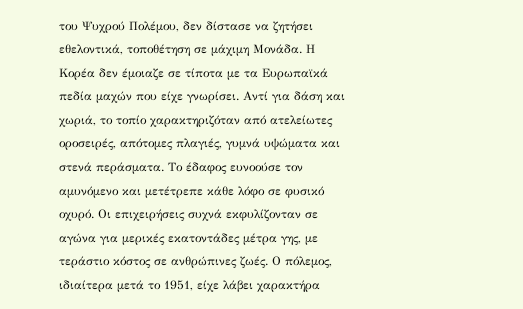του Ψυχρού Πολέμου, δεν δίστασε να ζητήσει εθελοντικά, τοποθέτηση σε μάχιμη Μονάδα. Η Κορέα δεν έμοιαζε σε τίποτα με τα Ευρωπαϊκά πεδία μαχών που είχε γνωρίσει. Αντί για δάση και χωριά, το τοπίο χαρακτηριζόταν από ατελείωτες οροσειρές, απότομες πλαγιές, γυμνά υψώματα και στενά περάσματα. Το έδαφος ευνοούσε τον αμυνόμενο και μετέτρεπε κάθε λόφο σε φυσικό οχυρό. Οι επιχειρήσεις συχνά εκφυλίζονταν σε αγώνα για μερικές εκατοντάδες μέτρα γης, με τεράστιο κόστος σε ανθρώπινες ζωές. Ο πόλεμος, ιδιαίτερα μετά το 1951, είχε λάβει χαρακτήρα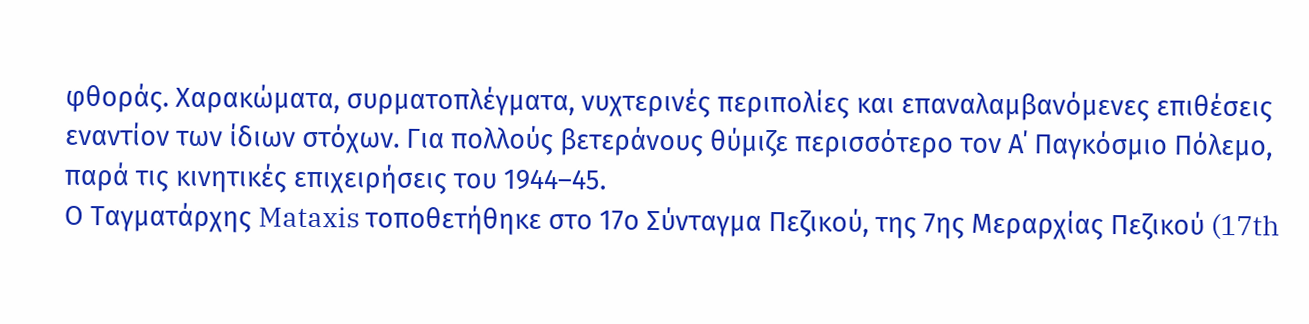φθοράς. Χαρακώματα, συρματοπλέγματα, νυχτερινές περιπολίες και επαναλαμβανόμενες επιθέσεις εναντίον των ίδιων στόχων. Για πολλούς βετεράνους θύμιζε περισσότερο τον Α΄ Παγκόσμιο Πόλεμο, παρά τις κινητικές επιχειρήσεις του 1944–45.
Ο Ταγματάρχης Mataxis τοποθετήθηκε στο 17ο Σύνταγμα Πεζικού, της 7ης Μεραρχίας Πεζικού (17th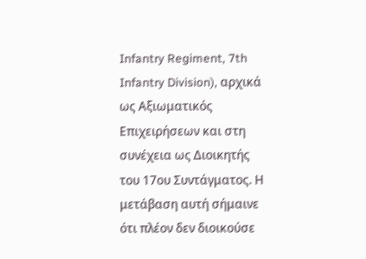Infantry Regiment, 7th Infantry Division), αρχικά ως Αξιωματικός Επιχειρήσεων και στη συνέχεια ως Διοικητής του 17ου Συντάγματος. Η μετάβαση αυτή σήμαινε ότι πλέον δεν διοικούσε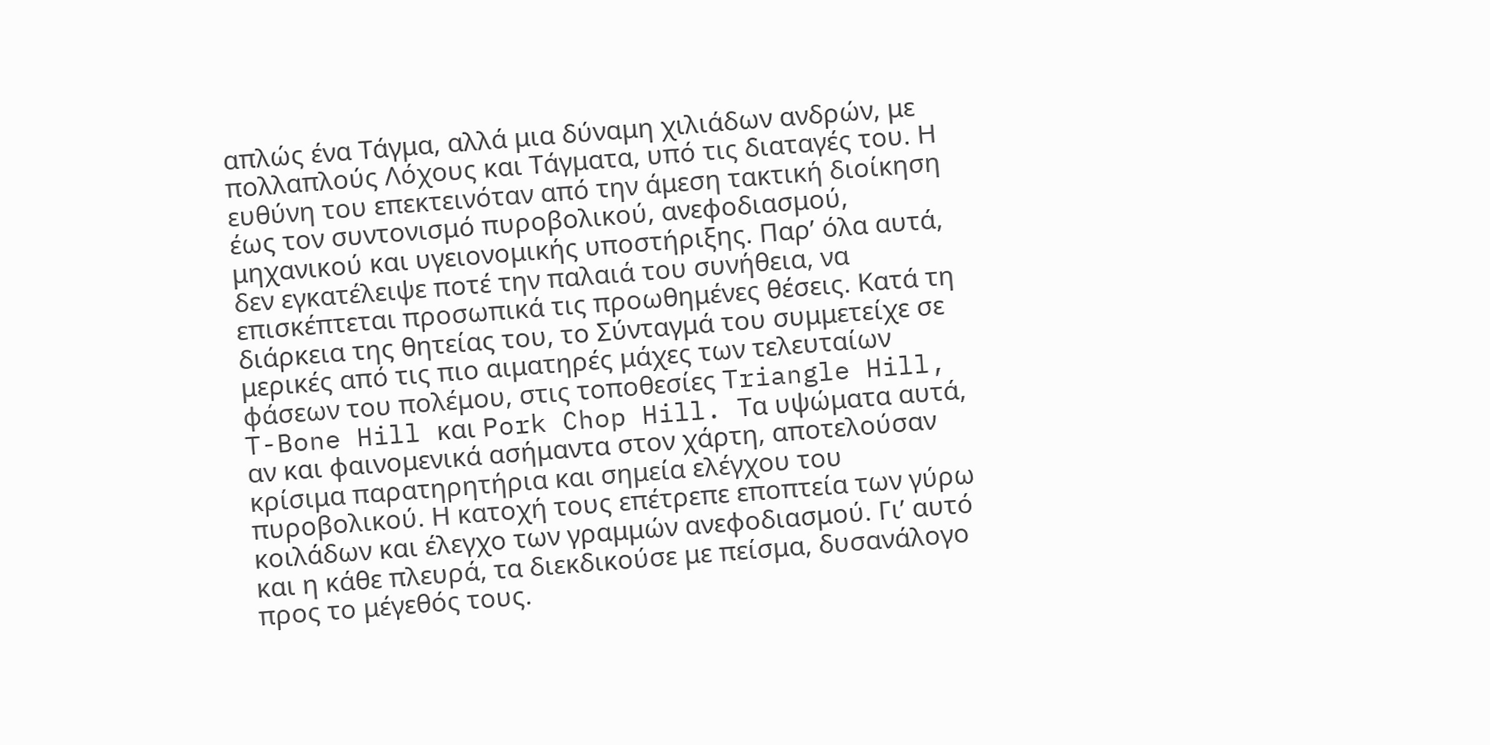απλώς ένα Τάγμα, αλλά μια δύναμη χιλιάδων ανδρών, με πολλαπλούς Λόχους και Τάγματα, υπό τις διαταγές του. Η ευθύνη του επεκτεινόταν από την άμεση τακτική διοίκηση έως τον συντονισμό πυροβολικού, ανεφοδιασμού, μηχανικού και υγειονομικής υποστήριξης. Παρ’ όλα αυτά, δεν εγκατέλειψε ποτέ την παλαιά του συνήθεια, να επισκέπτεται προσωπικά τις προωθημένες θέσεις. Κατά τη διάρκεια της θητείας του, το Σύνταγμά του συμμετείχε σε μερικές από τις πιο αιματηρές μάχες των τελευταίων φάσεων του πολέμου, στις τοποθεσίες Triangle Hill, T-Bone Hill και Pork Chop Hill. Τα υψώματα αυτά, αν και φαινομενικά ασήμαντα στον χάρτη, αποτελούσαν κρίσιμα παρατηρητήρια και σημεία ελέγχου του πυροβολικού. Η κατοχή τους επέτρεπε εποπτεία των γύρω κοιλάδων και έλεγχο των γραμμών ανεφοδιασμού. Γι’ αυτό και η κάθε πλευρά, τα διεκδικούσε με πείσμα, δυσανάλογο προς το μέγεθός τους.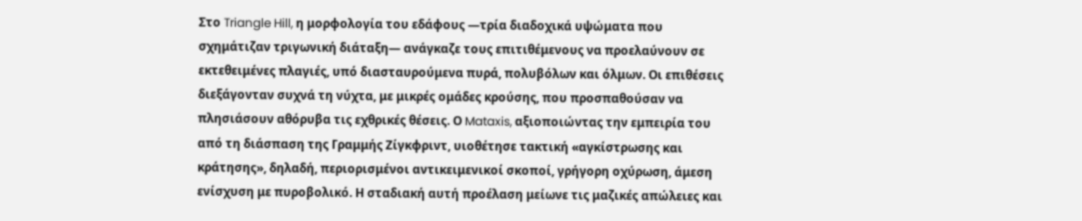Στο Triangle Hill, η μορφολογία του εδάφους —τρία διαδοχικά υψώματα που σχημάτιζαν τριγωνική διάταξη— ανάγκαζε τους επιτιθέμενους να προελαύνουν σε εκτεθειμένες πλαγιές, υπό διασταυρούμενα πυρά, πολυβόλων και όλμων. Οι επιθέσεις διεξάγονταν συχνά τη νύχτα, με μικρές ομάδες κρούσης, που προσπαθούσαν να πλησιάσουν αθόρυβα τις εχθρικές θέσεις. Ο Mataxis, αξιοποιώντας την εμπειρία του από τη διάσπαση της Γραμμής Ζίγκφριντ, υιοθέτησε τακτική «αγκίστρωσης και κράτησης», δηλαδή, περιορισμένοι αντικειμενικοί σκοποί, γρήγορη οχύρωση, άμεση ενίσχυση με πυροβολικό. Η σταδιακή αυτή προέλαση μείωνε τις μαζικές απώλειες και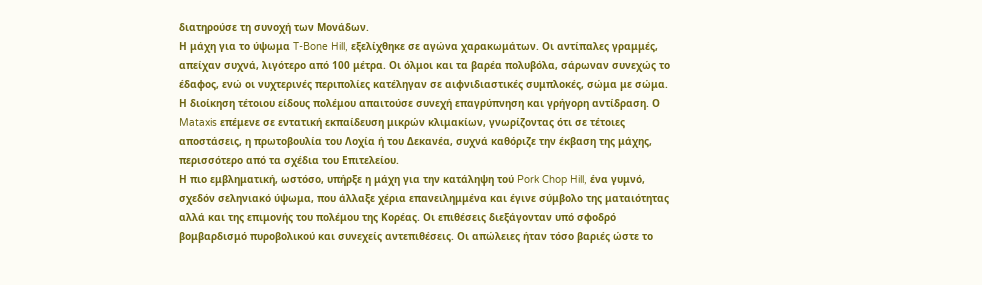διατηρούσε τη συνοχή των Μονάδων.
Η μάχη για το ύψωμα T-Bone Hill, εξελίχθηκε σε αγώνα χαρακωμάτων. Οι αντίπαλες γραμμές, απείχαν συχνά, λιγότερο από 100 μέτρα. Οι όλμοι και τα βαρέα πολυβόλα, σάρωναν συνεχώς το έδαφος, ενώ οι νυχτερινές περιπολίες κατέληγαν σε αιφνιδιαστικές συμπλοκές, σώμα με σώμα. Η διοίκηση τέτοιου είδους πολέμου απαιτούσε συνεχή επαγρύπνηση και γρήγορη αντίδραση. Ο Mataxis επέμενε σε εντατική εκπαίδευση μικρών κλιμακίων, γνωρίζοντας ότι σε τέτοιες αποστάσεις, η πρωτοβουλία του Λοχία ή του Δεκανέα, συχνά καθόριζε την έκβαση της μάχης, περισσότερο από τα σχέδια του Επιτελείου.
Η πιο εμβληματική, ωστόσο, υπήρξε η μάχη για την κατάληψη τού Pork Chop Hill, ένα γυμνό, σχεδόν σεληνιακό ύψωμα, που άλλαξε χέρια επανειλημμένα και έγινε σύμβολο της ματαιότητας αλλά και της επιμονής του πολέμου της Κορέας. Οι επιθέσεις διεξάγονταν υπό σφοδρό βομβαρδισμό πυροβολικού και συνεχείς αντεπιθέσεις. Οι απώλειες ήταν τόσο βαριές ώστε το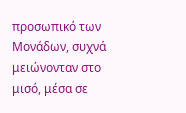προσωπικό των Μονάδων, συχνά μειώνονταν στο μισό, μέσα σε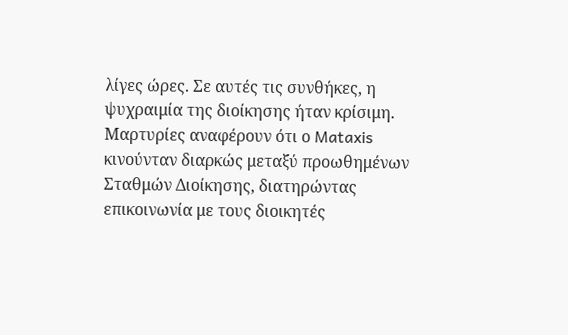λίγες ώρες. Σε αυτές τις συνθήκες, η ψυχραιμία της διοίκησης ήταν κρίσιμη. Μαρτυρίες αναφέρουν ότι ο Mataxis κινούνταν διαρκώς μεταξύ προωθημένων Σταθμών Διοίκησης, διατηρώντας επικοινωνία με τους διοικητές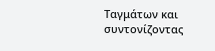Ταγμάτων και συντονίζοντας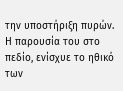την υποστήριξη πυρών. Η παρουσία του στο πεδίο, ενίσχυε το ηθικό των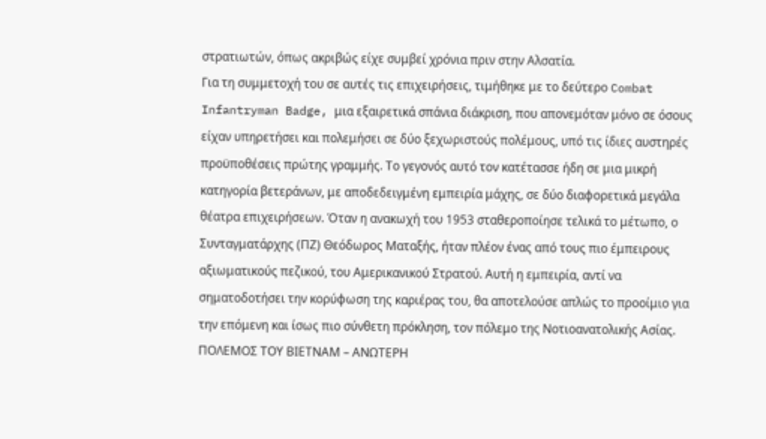στρατιωτών, όπως ακριβώς είχε συμβεί χρόνια πριν στην Αλσατία.
Για τη συμμετοχή του σε αυτές τις επιχειρήσεις, τιμήθηκε με το δεύτερο Combat Infantryman Badge, μια εξαιρετικά σπάνια διάκριση, που απονεμόταν μόνο σε όσους είχαν υπηρετήσει και πολεμήσει σε δύο ξεχωριστούς πολέμους, υπό τις ίδιες αυστηρές προϋποθέσεις πρώτης γραμμής. Το γεγονός αυτό τον κατέτασσε ήδη σε μια μικρή κατηγορία βετεράνων, με αποδεδειγμένη εμπειρία μάχης, σε δύο διαφορετικά μεγάλα θέατρα επιχειρήσεων. Όταν η ανακωχή του 1953 σταθεροποίησε τελικά το μέτωπο, ο Συνταγματάρχης (ΠΖ) Θεόδωρος Ματαξής, ήταν πλέον ένας από τους πιο έμπειρους αξιωματικούς πεζικού, του Αμερικανικού Στρατού. Αυτή η εμπειρία, αντί να σηματοδοτήσει την κορύφωση της καριέρας του, θα αποτελούσε απλώς το προοίμιο για την επόμενη και ίσως πιο σύνθετη πρόκληση, τον πόλεμο της Νοτιοανατολικής Ασίας.
ΠΟΛΕΜΟΣ ΤΟΥ ΒΙΕΤΝΑΜ – ΑΝΩΤΕΡΗ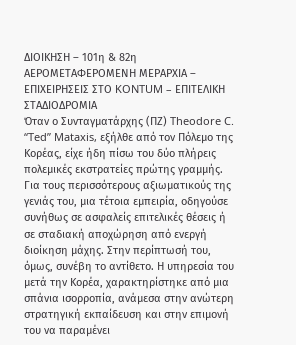ΔΙΟΙΚΗΣΗ – 101η & 82η ΑΕΡΟΜΕΤΑΦΕΡΟΜΕΝΗ ΜΕΡΑΡΧΙΑ – ΕΠΙΧΕΙΡΗΣΕΙΣ ΣΤΟ KONTUM – ΕΠΙΤΕΛΙΚΗ ΣΤΑΔΙΟΔΡΟΜΙΑ
Όταν ο Συνταγματάρχης (ΠΖ) Theodore C. “Ted” Mataxis, εξήλθε από τον Πόλεμο της Κορέας, είχε ήδη πίσω του δύο πλήρεις πολεμικές εκστρατείες πρώτης γραμμής. Για τους περισσότερους αξιωματικούς της γενιάς του, μια τέτοια εμπειρία, οδηγούσε συνήθως σε ασφαλείς επιτελικές θέσεις ή σε σταδιακή αποχώρηση από ενεργή διοίκηση μάχης. Στην περίπτωσή του, όμως, συνέβη το αντίθετο. Η υπηρεσία του μετά την Κορέα, χαρακτηρίστηκε από μια σπάνια ισορροπία, ανάμεσα στην ανώτερη στρατηγική εκπαίδευση και στην επιμονή του να παραμένει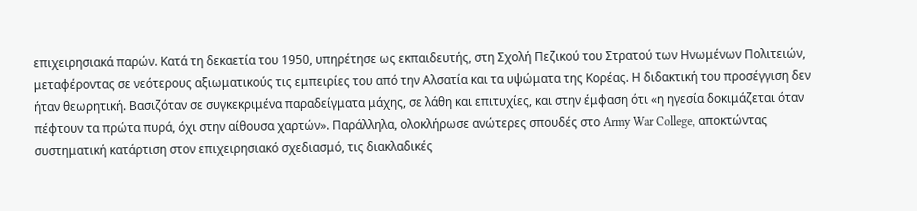επιχειρησιακά παρών. Κατά τη δεκαετία του 1950, υπηρέτησε ως εκπαιδευτής, στη Σχολή Πεζικού του Στρατού των Ηνωμένων Πολιτειών, μεταφέροντας σε νεότερους αξιωματικούς τις εμπειρίες του από την Αλσατία και τα υψώματα της Κορέας. Η διδακτική του προσέγγιση δεν ήταν θεωρητική. Βασιζόταν σε συγκεκριμένα παραδείγματα μάχης, σε λάθη και επιτυχίες, και στην έμφαση ότι «η ηγεσία δοκιμάζεται όταν πέφτουν τα πρώτα πυρά, όχι στην αίθουσα χαρτών». Παράλληλα, ολοκλήρωσε ανώτερες σπουδές στο Army War College, αποκτώντας συστηματική κατάρτιση στον επιχειρησιακό σχεδιασμό, τις διακλαδικές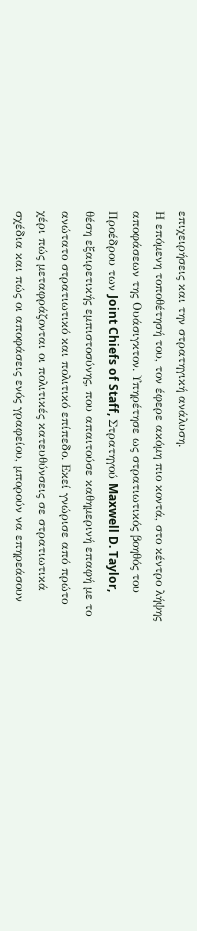επιχειρήσεις και την στρατηγική ανάλυση.
Η επόμενη τοποθέτησή του, τον έφερε ακόμη πιο κοντά, στο κέντρο λήψης αποφάσεων της Ουάσιγκτον. Υπηρέτησε ως στρατιωτικός βοηθός του Προέδρου των Joint Chiefs of Staff, Στρατηγού Maxwell D. Taylor, θέση εξαιρετικής εμπιστοσύνης, που απαιτούσε καθημερινή επαφή με το ανώτατο στρατιωτικό και πολιτικό επίπεδο. Εκεί γνώρισε από πρώτο χέρι πώς μεταφράζονται οι πολιτικές κατευθύνσεις σε στρατιωτικά σχέδια και πώς οι αποφάσεις ενός γραφείου, μπορούν να επηρεάσουν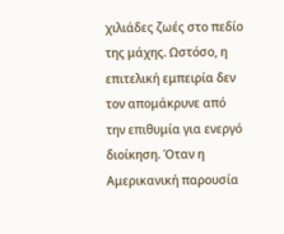χιλιάδες ζωές στο πεδίο της μάχης. Ωστόσο, η επιτελική εμπειρία δεν τον απομάκρυνε από την επιθυμία για ενεργό διοίκηση. Όταν η Αμερικανική παρουσία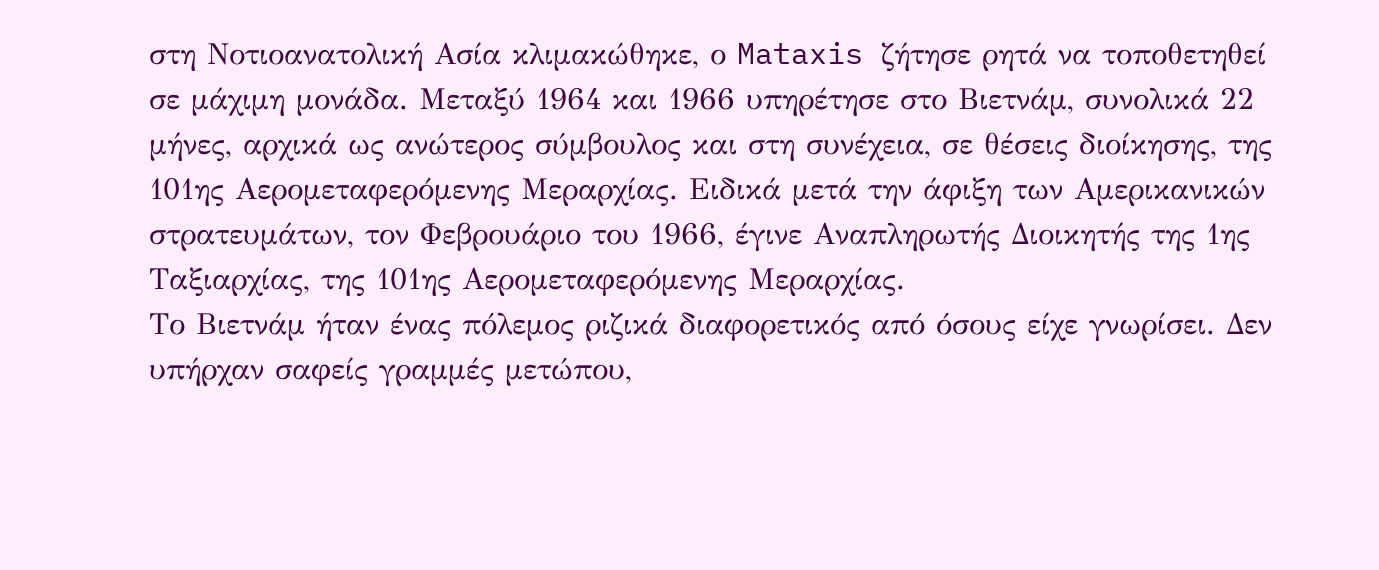στη Νοτιοανατολική Ασία κλιμακώθηκε, ο Mataxis ζήτησε ρητά να τοποθετηθεί σε μάχιμη μονάδα. Μεταξύ 1964 και 1966 υπηρέτησε στο Βιετνάμ, συνολικά 22 μήνες, αρχικά ως ανώτερος σύμβουλος και στη συνέχεια, σε θέσεις διοίκησης, της 101ης Αερομεταφερόμενης Μεραρχίας. Ειδικά μετά την άφιξη των Αμερικανικών στρατευμάτων, τον Φεβρουάριο του 1966, έγινε Αναπληρωτής Διοικητής της 1ης Ταξιαρχίας, της 101ης Αερομεταφερόμενης Μεραρχίας.
Το Βιετνάμ ήταν ένας πόλεμος ριζικά διαφορετικός από όσους είχε γνωρίσει. Δεν υπήρχαν σαφείς γραμμές μετώπου,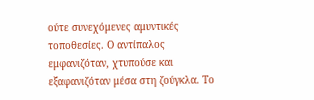ούτε συνεχόμενες αμυντικές τοποθεσίες. Ο αντίπαλος εμφανιζόταν, χτυπούσε και εξαφανιζόταν μέσα στη ζούγκλα. Το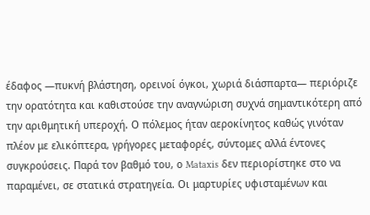έδαφος —πυκνή βλάστηση, ορεινοί όγκοι, χωριά διάσπαρτα— περιόριζε την ορατότητα και καθιστούσε την αναγνώριση συχνά σημαντικότερη από την αριθμητική υπεροχή. Ο πόλεμος ήταν αεροκίνητος καθώς γινόταν πλέον με ελικόπτερα, γρήγορες μεταφορές, σύντομες αλλά έντονες συγκρούσεις. Παρά τον βαθμό του, ο Mataxis δεν περιορίστηκε στο να παραμένει, σε στατικά στρατηγεία. Οι μαρτυρίες υφισταμένων και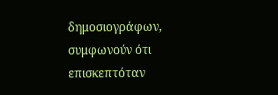δημοσιογράφων, συμφωνούν ότι επισκεπτόταν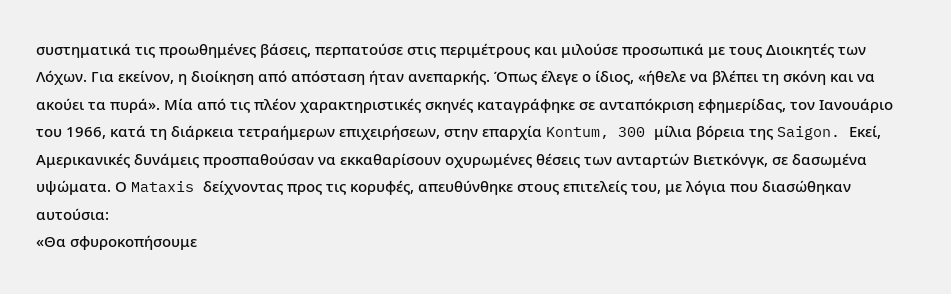συστηματικά τις προωθημένες βάσεις, περπατούσε στις περιμέτρους και μιλούσε προσωπικά με τους Διοικητές των Λόχων. Για εκείνον, η διοίκηση από απόσταση ήταν ανεπαρκής. Όπως έλεγε ο ίδιος, «ήθελε να βλέπει τη σκόνη και να ακούει τα πυρά». Μία από τις πλέον χαρακτηριστικές σκηνές καταγράφηκε σε ανταπόκριση εφημερίδας, τον Ιανουάριο του 1966, κατά τη διάρκεια τετραήμερων επιχειρήσεων, στην επαρχία Kontum, 300 μίλια βόρεια της Saigon. Εκεί, Αμερικανικές δυνάμεις προσπαθούσαν να εκκαθαρίσουν οχυρωμένες θέσεις των ανταρτών Βιετκόνγκ, σε δασωμένα υψώματα. Ο Mataxis δείχνοντας προς τις κορυφές, απευθύνθηκε στους επιτελείς του, με λόγια που διασώθηκαν αυτούσια:
«Θα σφυροκοπήσουμε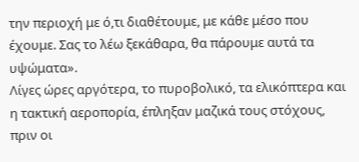την περιοχή με ό,τι διαθέτουμε, με κάθε μέσο που έχουμε. Σας το λέω ξεκάθαρα, θα πάρουμε αυτά τα υψώματα».
Λίγες ώρες αργότερα, το πυροβολικό, τα ελικόπτερα και η τακτική αεροπορία, έπληξαν μαζικά τους στόχους, πριν οι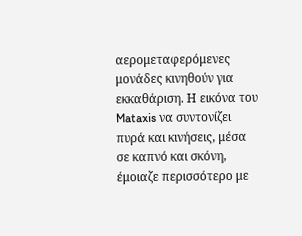αερομεταφερόμενες μονάδες κινηθούν για εκκαθάριση. Η εικόνα του Mataxis να συντονίζει πυρά και κινήσεις, μέσα σε καπνό και σκόνη, έμοιαζε περισσότερο με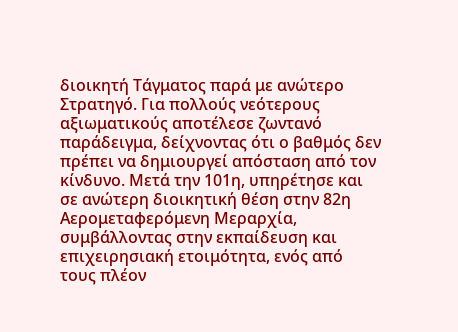διοικητή Τάγματος παρά με ανώτερο Στρατηγό. Για πολλούς νεότερους αξιωματικούς αποτέλεσε ζωντανό παράδειγμα, δείχνοντας ότι ο βαθμός δεν πρέπει να δημιουργεί απόσταση από τον κίνδυνο. Μετά την 101η, υπηρέτησε και σε ανώτερη διοικητική θέση στην 82η Αερομεταφερόμενη Μεραρχία, συμβάλλοντας στην εκπαίδευση και επιχειρησιακή ετοιμότητα, ενός από τους πλέον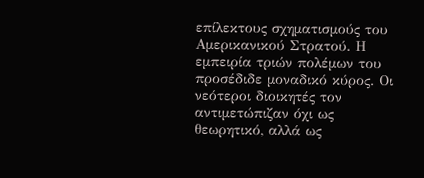επίλεκτους σχηματισμούς του Αμερικανικού Στρατού. Η εμπειρία τριών πολέμων του προσέδιδε μοναδικό κύρος. Οι νεότεροι διοικητές τον αντιμετώπιζαν όχι ως θεωρητικό, αλλά ως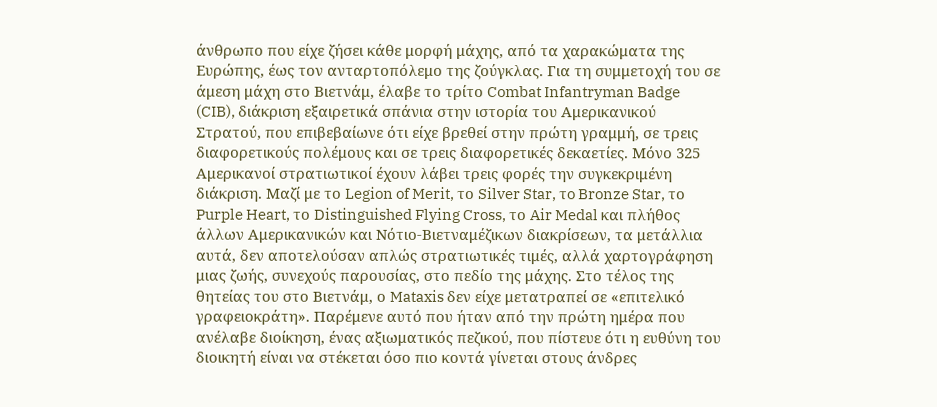άνθρωπο που είχε ζήσει κάθε μορφή μάχης, από τα χαρακώματα της Ευρώπης, έως τον ανταρτοπόλεμο της ζούγκλας. Για τη συμμετοχή του σε άμεση μάχη στο Βιετνάμ, έλαβε το τρίτο Combat Infantryman Badge (CIB), διάκριση εξαιρετικά σπάνια στην ιστορία του Αμερικανικού Στρατού, που επιβεβαίωνε ότι είχε βρεθεί στην πρώτη γραμμή, σε τρεις διαφορετικούς πολέμους και σε τρεις διαφορετικές δεκαετίες. Μόνο 325 Αμερικανοί στρατιωτικοί έχουν λάβει τρεις φορές την συγκεκριμένη διάκριση. Μαζί με το Legion of Merit, το Silver Star, τo Bronze Star, τo Purple Heart, το Distinguished Flying Cross, το Air Medal και πλήθος άλλων Αμερικανικών και Νότιο-Βιετναμέζικων διακρίσεων, τα μετάλλια αυτά, δεν αποτελούσαν απλώς στρατιωτικές τιμές, αλλά χαρτογράφηση μιας ζωής, συνεχούς παρουσίας, στο πεδίο της μάχης. Στο τέλος της θητείας του στο Βιετνάμ, ο Mataxis δεν είχε μετατραπεί σε «επιτελικό γραφειοκράτη». Παρέμενε αυτό που ήταν από την πρώτη ημέρα που ανέλαβε διοίκηση, ένας αξιωματικός πεζικού, που πίστευε ότι η ευθύνη του διοικητή είναι να στέκεται όσο πιο κοντά γίνεται στους άνδρες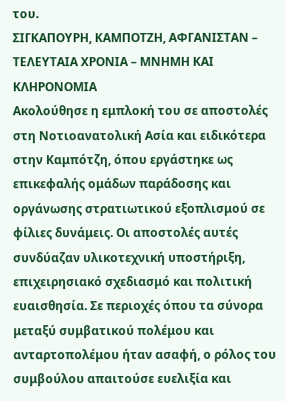του.
ΣΙΓΚΑΠΟΥΡΗ, ΚΑΜΠΟΤΖΗ, ΑΦΓΑΝΙΣΤΑΝ – ΤΕΛΕΥΤΑΙΑ ΧΡΟΝΙΑ – ΜΝΗΜΗ ΚΑΙ ΚΛΗΡΟΝΟΜΙΑ
Ακολούθησε η εμπλοκή του σε αποστολές στη Νοτιοανατολική Ασία και ειδικότερα στην Καμπότζη, όπου εργάστηκε ως επικεφαλής ομάδων παράδοσης και οργάνωσης στρατιωτικού εξοπλισμού σε φίλιες δυνάμεις. Οι αποστολές αυτές συνδύαζαν υλικοτεχνική υποστήριξη, επιχειρησιακό σχεδιασμό και πολιτική ευαισθησία. Σε περιοχές όπου τα σύνορα μεταξύ συμβατικού πολέμου και ανταρτοπολέμου ήταν ασαφή, ο ρόλος του συμβούλου απαιτούσε ευελιξία και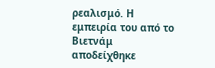ρεαλισμό. Η εμπειρία του από το Βιετνάμ αποδείχθηκε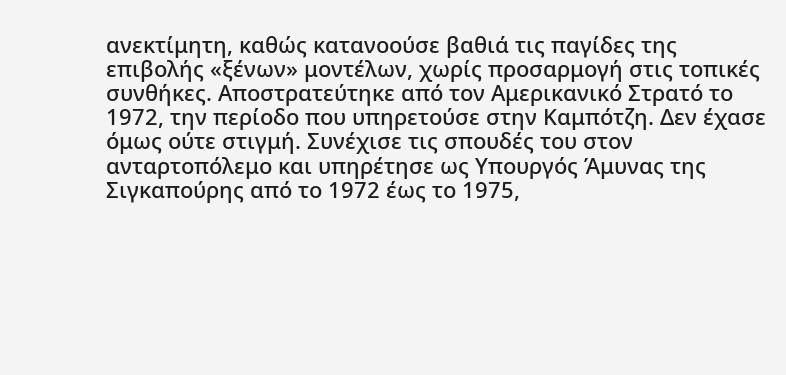ανεκτίμητη, καθώς κατανοούσε βαθιά τις παγίδες της επιβολής «ξένων» μοντέλων, χωρίς προσαρμογή στις τοπικές συνθήκες. Αποστρατεύτηκε από τον Αμερικανικό Στρατό το 1972, την περίοδο που υπηρετούσε στην Καμπότζη. Δεν έχασε όμως ούτε στιγμή. Συνέχισε τις σπουδές του στον ανταρτοπόλεμο και υπηρέτησε ως Υπουργός Άμυνας της Σιγκαπούρης από το 1972 έως το 1975,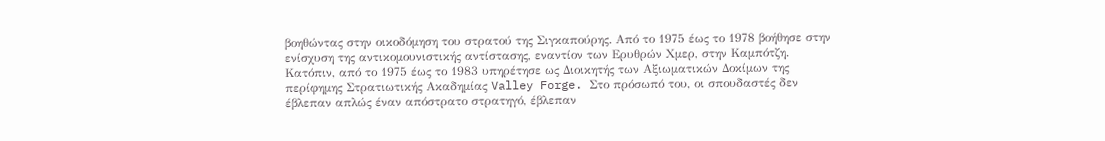βοηθώντας στην οικοδόμηση του στρατού της Σιγκαπούρης. Από το 1975 έως το 1978 βοήθησε στην ενίσχυση της αντικομουνιστικής αντίστασης, εναντίον των Ερυθρών Χμερ, στην Καμπότζη. Κατόπιν, από το 1975 έως το 1983 υπηρέτησε ως Διοικητής των Αξιωματικών Δοκίμων της περίφημης Στρατιωτικής Ακαδημίας Valley Forge. Στο πρόσωπό του, οι σπουδαστές δεν έβλεπαν απλώς έναν απόστρατο στρατηγό, έβλεπαν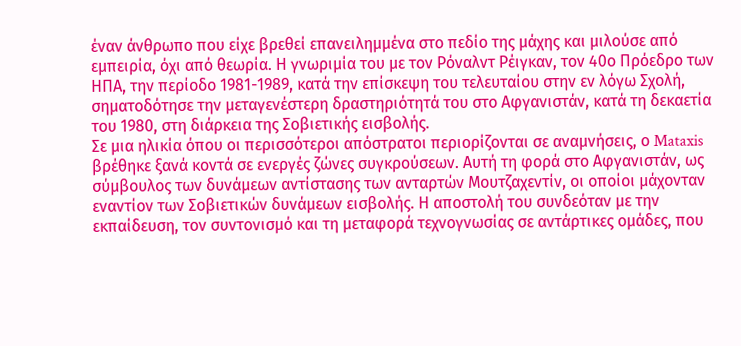έναν άνθρωπο που είχε βρεθεί επανειλημμένα στο πεδίο της μάχης και μιλούσε από εμπειρία, όχι από θεωρία. Η γνωριμία του με τον Ρόναλντ Ρέιγκαν, τον 40ο Πρόεδρο των ΗΠΑ, την περίοδο 1981-1989, κατά την επίσκεψη του τελευταίου στην εν λόγω Σχολή, σηματοδότησε την μεταγενέστερη δραστηριότητά του στο Αφγανιστάν, κατά τη δεκαετία του 1980, στη διάρκεια της Σοβιετικής εισβολής.
Σε μια ηλικία όπου οι περισσότεροι απόστρατοι περιορίζονται σε αναμνήσεις, ο Mataxis βρέθηκε ξανά κοντά σε ενεργές ζώνες συγκρούσεων. Αυτή τη φορά στο Αφγανιστάν, ως σύμβουλος των δυνάμεων αντίστασης των ανταρτών Μουτζαχεντίν, οι οποίοι μάχονταν εναντίον των Σοβιετικών δυνάμεων εισβολής. Η αποστολή του συνδεόταν με την εκπαίδευση, τον συντονισμό και τη μεταφορά τεχνογνωσίας σε αντάρτικες ομάδες, που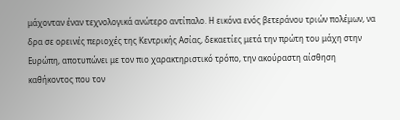μάχονταν έναν τεχνολογικά ανώτερο αντίπαλο. Η εικόνα ενός βετεράνου τριών πολέμων, να δρα σε ορεινές περιοχές της Κεντρικής Ασίας, δεκαετίες μετά την πρώτη του μάχη στην Ευρώπη, αποτυπώνει με τον πιο χαρακτηριστικό τρόπο, την ακούραστη αίσθηση καθήκοντος που τον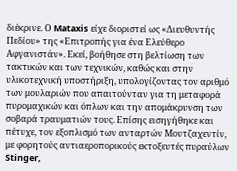διέκρινε. Ο Mataxis είχε διοριστεί ως «Διευθυντής Πεδίου» της «Επιτροπής για ένα Ελεύθερο Αφγανιστάν». Εκεί, βοήθησε στη βελτίωση των τακτικών και των τεχνικών, καθώς και στην υλικοτεχνική υποστήριξη, υπολογίζοντας τον αριθμό των μουλαριών που απαιτούνταν για τη μεταφορά πυρομαχικών και όπλων και την απομάκρυνση των σοβαρά τραυματιών τους. Επίσης εισηγήθηκε και πέτυχε, τον εξοπλισμό των ανταρτών Μουτζαχεντίν, με φορητούς αντιαεροπορικούς εκτοξευτές πυραύλων Stinger,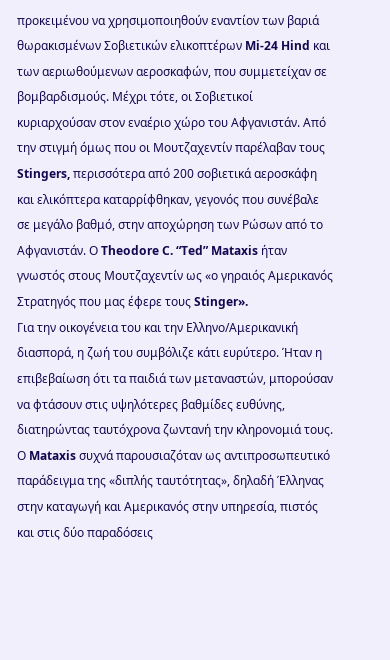προκειμένου να χρησιμοποιηθούν εναντίον των βαριά θωρακισμένων Σοβιετικών ελικοπτέρων Mi-24 Hind και των αεριωθούμενων αεροσκαφών, που συμμετείχαν σε βομβαρδισμούς. Μέχρι τότε, οι Σοβιετικοί κυριαρχούσαν στον εναέριο χώρο του Αφγανιστάν. Από την στιγμή όμως που οι Μουτζαχεντίν παρέλαβαν τους Stingers, περισσότερα από 200 σοβιετικά αεροσκάφη και ελικόπτερα καταρρίφθηκαν, γεγονός που συνέβαλε σε μεγάλο βαθμό, στην αποχώρηση των Ρώσων από το Αφγανιστάν. Ο Theodore C. “Ted” Mataxis ήταν γνωστός στους Μουτζαχεντίν ως «ο γηραιός Αμερικανός Στρατηγός που μας έφερε τους Stinger».
Για την οικογένεια του και την Ελληνο/Αμερικανική διασπορά, η ζωή του συμβόλιζε κάτι ευρύτερο. Ήταν η επιβεβαίωση ότι τα παιδιά των μεταναστών, μπορούσαν να φτάσουν στις υψηλότερες βαθμίδες ευθύνης, διατηρώντας ταυτόχρονα ζωντανή την κληρονομιά τους. Ο Mataxis συχνά παρουσιαζόταν ως αντιπροσωπευτικό παράδειγμα της «διπλής ταυτότητας», δηλαδή Έλληνας στην καταγωγή και Αμερικανός στην υπηρεσία, πιστός και στις δύο παραδόσεις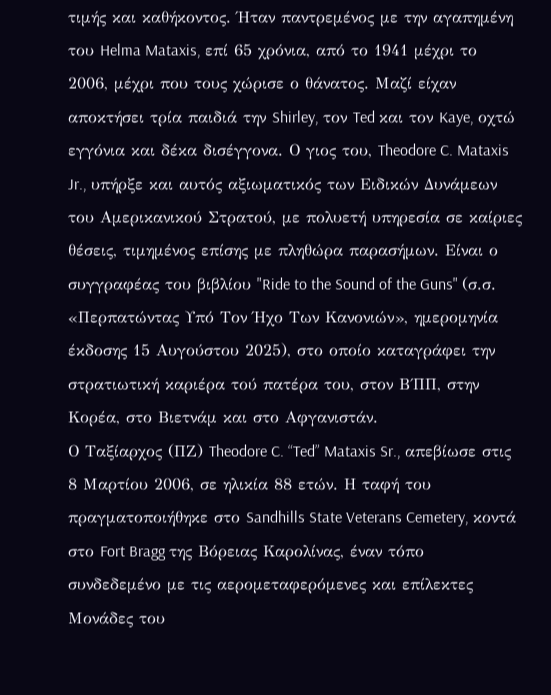τιμής και καθήκοντος. Ήταν παντρεμένος με την αγαπημένη του Helma Mataxis, επί 65 χρόνια, από το 1941 μέχρι το 2006, μέχρι που τους χώρισε ο θάνατος. Μαζί είχαν αποκτήσει τρία παιδιά την Shirley, τον Ted και τον Kaye, οχτώ εγγόνια και δέκα δισέγγονα. Ο γιος του, Theodore C. Mataxis Jr., υπήρξε και αυτός αξιωματικός των Ειδικών Δυνάμεων του Αμερικανικού Στρατού, με πολυετή υπηρεσία σε καίριες θέσεις, τιμημένος επίσης με πληθώρα παρασήμων. Είναι ο συγγραφέας του βιβλίου "Ride to the Sound of the Guns" (σ.σ. «Περπατώντας Υπό Τον Ήχο Των Κανονιών», ημερομηνία έκδοσης 15 Αυγούστου 2025), στο οποίο καταγράφει την στρατιωτική καριέρα τού πατέρα του, στον Β΄ΠΠ, στην Κορέα, στο Βιετνάμ και στο Αφγανιστάν.
Ο Ταξίαρχος (ΠΖ) Theodore C. “Ted” Mataxis Sr., απεβίωσε στις 8 Μαρτίου 2006, σε ηλικία 88 ετών. Η ταφή του πραγματοποιήθηκε στο Sandhills State Veterans Cemetery, κοντά στο Fort Bragg της Βόρειας Καρολίνας, έναν τόπο συνδεδεμένο με τις αερομεταφερόμενες και επίλεκτες Μονάδες του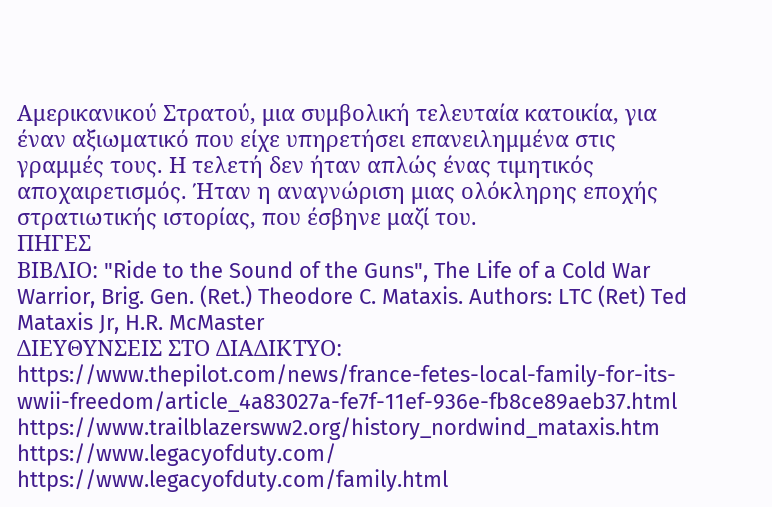Αμερικανικού Στρατού, μια συμβολική τελευταία κατοικία, για έναν αξιωματικό που είχε υπηρετήσει επανειλημμένα στις γραμμές τους. Η τελετή δεν ήταν απλώς ένας τιμητικός αποχαιρετισμός. Ήταν η αναγνώριση μιας ολόκληρης εποχής στρατιωτικής ιστορίας, που έσβηνε μαζί του.
ΠΗΓΕΣ
ΒΙΒΛΙΟ: "Ride to the Sound of the Guns", The Life of a Cold War Warrior, Brig. Gen. (Ret.) Theodore C. Mataxis. Authors: LTC (Ret) Ted Mataxis Jr, H.R. McMaster
ΔΙΕΥΘΥΝΣΕΙΣ ΣΤΟ ΔΙΑΔΙΚΤΥΟ:
https://www.thepilot.com/news/france-fetes-local-family-for-its-wwii-freedom/article_4a83027a-fe7f-11ef-936e-fb8ce89aeb37.html
https://www.trailblazersww2.org/history_nordwind_mataxis.htm
https://www.legacyofduty.com/
https://www.legacyofduty.com/family.html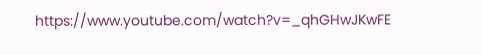https://www.youtube.com/watch?v=_qhGHwJKwFE